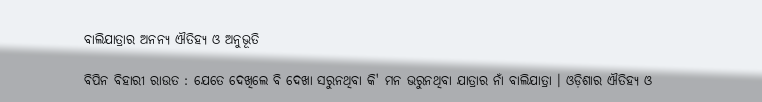ବାଲିଯାତ୍ରାର ଅନନ୍ୟ ଐତିହ୍ୟ ଓ ଅନୁଭୂତି

ବିପିନ ବିହାରୀ ରାଉତ : ଯେତେ ଦେଖିଲେ ବି ଦେଖା ସରୁନଥିବା କି' ମନ ଭରୁନଥିବା ଯାତ୍ରାର ନାଁ ବାଲିଯାତ୍ରା । ଓଡ଼ିଶାର ଐତିହ୍ୟ ଓ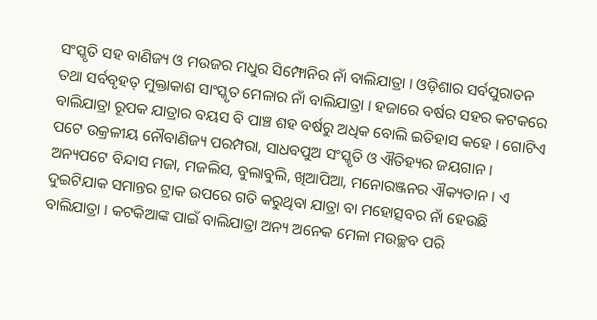ସଂସ୍କୃତି ସହ ବାଣିଜ୍ୟ ଓ ମଉଜର ମଧୁର ସିମ୍ଫୋନିର ନାଁ ବାଲିଯାତ୍ରା । ଓଡ଼ିଶାର ସର୍ବପୁରାତନ ତଥା ସର୍ବବୃହତ୍ ମୁକ୍ତାକାଶ ସାଂସ୍କୃତ ମେଳାର ନାଁ ବାଲିଯାତ୍ରା । ହଜାରେ ବର୍ଷର ସହର କଟକରେ ବାଲିଯାତ୍ରା ରୂପକ ଯାତ୍ରାର ବୟସ ବି ପାଞ୍ଚ ଶହ ବର୍ଷରୁ ଅଧିକ ବୋଲି ଇତିହାସ କହେ । ଗୋଟିଏ ପଟେ ଉକ୍ରଳୀୟ ନୌବାଣିଜ୍ୟ ପରମ୍ପରା, ସାଧବପୁଅ ସଂସ୍କୃତି ଓ ଐତିହ୍ୟର ଜୟଗାନ । ଅନ୍ୟପଟେ ବିନ୍ଦାସ ମଜା, ମଜଲିସ, ବୁଲାବୁଲି, ଖିଆପିଆ, ମନୋରଞ୍ଜନର ଐକ୍ୟତାନ । ଏ ଦୁଇଟିଯାକ ସମାନ୍ତର ଟ୍ରାକ ଉପରେ ଗତି କରୁଥିବା ଯାତ୍ରା ବା ମହୋତ୍ସବର ନାଁ ହେଉଛି ବାଲିଯାତ୍ରା । କଟକିଆଙ୍କ ପାଇଁ ବାଲିଯାତ୍ରା ଅନ୍ୟ ଅନେକ ମେଳା ମଉଚ୍ଛବ ପରି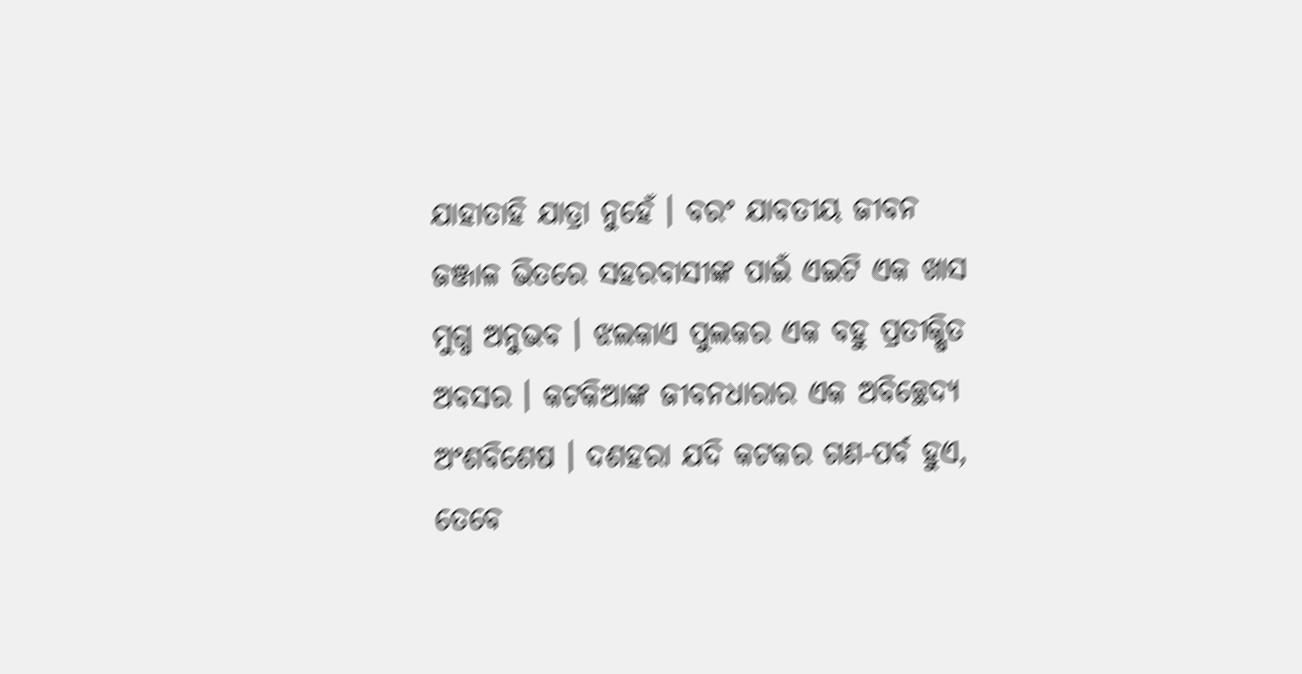ଯାହାତାହି ଯାତ୍ରା ନୁହେଁ । ବରଂ ଯାବତୀୟ ଜୀବନ ଜଞ୍ଜାଳ ଭିତରେ ସହରବାସୀଙ୍କ ପାଇଁ ଏଇଟି ଏକ ଖାସ ମୁଗ୍ଧ ଅନୁଭବ । ଝଲକାଏ ପୁଲକର ଏକ ବହୁ ପ୍ରତୀକ୍ଷିତ ଅବସର । କଟକିଆଙ୍କ ଜୀବନଧାରାର ଏକ ଅବିଚ୍ଛେଦ୍ୟ ଅଂଶବିଶେଷ । ଦଶହରା ଯଦି କଟକର ଗଣ-ପର୍ବ ହୁଏ, ତେବେ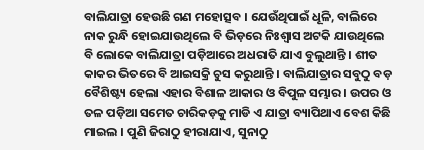ବାଲିଯାତ୍ରା ହେଉଛି ଗଣ ମହୋତ୍ସବ । ଯେଉଁଥିପାଇଁ ଧୂଳି, ବାଲିରେ ନାକ ରୁନ୍ଧି ହୋଇଯାଉଥିଲେ ବି ଭିଡ଼ରେ ନିଃଶ୍ୱାସ ଅଟକି ଯାଉଥିଲେ ବି ଲୋକେ ବାଲିଯାତ୍ରା ପଡ଼ିଆରେ ଅଧରାତି ଯାଏ ବୁଲୁଥାନ୍ତି । ଶୀତ କାକର ଭିତରେ ବି ଆଇସକ୍ରି ଚୁସ କରୁଥାନ୍ତି । ବାଲିଯାତ୍ରାର ସବୁଠୁ ବଡ଼ ବୈଶିଷ୍ଟ୍ୟ ହେଲା ଏହାର ବିଶାଳ ଆକାର ଓ ବିପୁଳ ସମ୍ଭାର । ଉପର ଓ ତଳ ପଡ଼ିଆ ସମେତ ଚାରିକଡ଼କୁ ମାଡି ଏ ଯାତ୍ରା ବ୍ୟାପିଥାଏ ବେଶ କିଛି ମାଇଲ । ପୁଣି ଜିରାଠୁ ହୀରାଯାଏ, ସୁନାଠୁ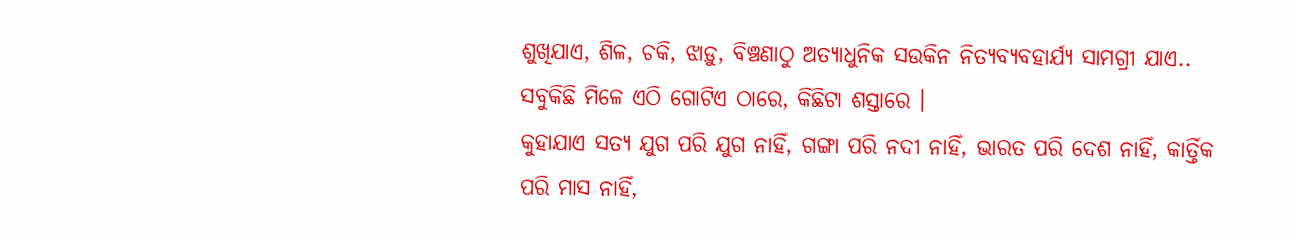ଶୁଖିଯାଏ, ଶିଳ, ଚକି, ଝାଡ଼ୁ, ବିଞ୍ଚଣାଠୁ ଅତ୍ୟାଧୁନିକ ସଉକିନ ନିତ୍ୟବ୍ୟବହାର୍ଯ୍ୟ ସାମଗ୍ରୀ ଯାଏ.. ସବୁକିଛି ମିଳେ ଏଠି ଗୋଟିଏ ଠାରେ, କିଛିଟା ଶସ୍ତାରେ ।
କୁହାଯାଏ ସତ୍ୟ ଯୁଗ ପରି ଯୁଗ ନାହିଁ, ଗଙ୍ଗା ପରି ନଦୀ ନାହିଁ, ଭାରତ ପରି ଦେଶ ନାହିଁ, କାର୍ତ୍ତିକ ପରି ମାସ ନାହିଁ,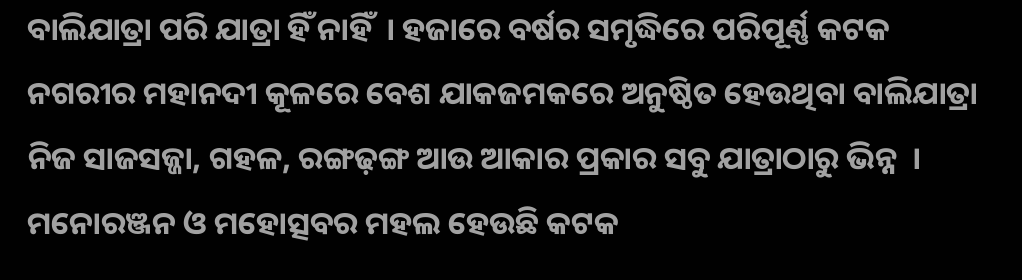ବାଲିଯାତ୍ରା ପରି ଯାତ୍ରା ହିଁ ନାହିଁ  । ହଜାରେ ବର୍ଷର ସମୃଦ୍ଧିରେ ପରିପୂର୍ଣ୍ଣ କଟକ ନଗରୀର ମହାନଦୀ କୂଳରେ ବେଶ ଯାକଜମକରେ ଅନୁଷ୍ଠିତ ହେଉଥିବା ବାଲିଯାତ୍ରା ନିଜ ସାଜସଜ୍ଜା, ଗହଳ, ରଙ୍ଗଢ଼ଙ୍ଗ ଆଉ ଆକାର ପ୍ରକାର ସବୁ ଯାତ୍ରାଠାରୁ ଭିନ୍ନ  । ମନୋରଞ୍ଜନ ଓ ମହୋତ୍ସବର ମହଲ ହେଉଛି କଟକ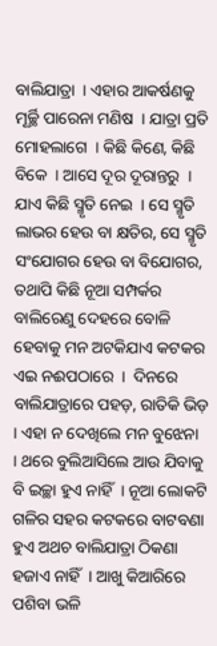ବାଲିଯାତ୍ରା  । ଏହାର ଆକର୍ଷଣକୁ ମୂର୍ଚ୍ଛି ପାରେନା ମଣିଷ  । ଯାତ୍ରା ପ୍ରତି ମୋହଲାଗେ  । କିଛି କିଣେ, କିଛି ବିକେ  । ଆସେ ଦୂର ଦୂରାନ୍ତରୁ  । ଯାଏ କିଛି ସ୍ମୃତି ନେଇ  । ସେ ସ୍ମୃତି ଲାଭର ହେଉ ବା କ୍ଷତିର, ସେ ସ୍ମୃତି ସଂଯୋଗର ହେଉ ବା ବିଯୋଗର, ତଥାପି କିଛି ନୂଆ ସମ୍ପର୍କର ବାଲିରେଣୁ ଦେହରେ ବୋଳି ହେବାକୁ ମନ ଅଟକିଯାଏ କଟକର ଏଇ ନଈପଠାରେ  ।  ଦିନରେ  ବାଲିଯାତ୍ରାରେ ପହଡ଼, ରାତିକି ଭିଡ଼  । ଏହା ନ ଦେଖିଲେ ମନ ବୁଝେନା  । ଥରେ ବୁଲିଆସିଲେ ଆଉ ଯିବାକୁ ବି ଇଚ୍ଛା ହୁଏ ନାହିଁ  । ନୂଆ ଲୋକଟି ଗଳିର ସହର କଟକରେ ବାଟବଣା ହୁଏ ଅଥଚ ବାଲିଯାତ୍ରା ଠିକଣା ହଜାଏ ନାହିଁ  । ଆଖୁ କିଆରିରେ ପଶିବା ଭଳି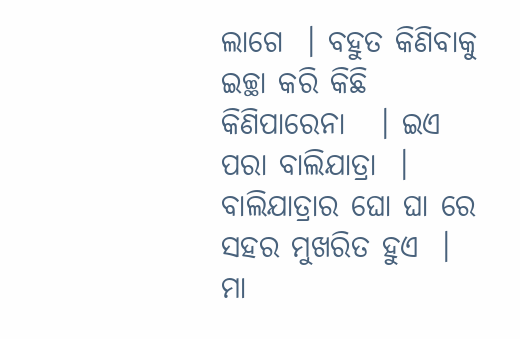ଲାଗେ  । ବହୁତ କିଣିବାକୁ ଇଚ୍ଛା କରି କିଛି କିଣିପାରେନା   । ଇଏ ପରା ବାଲିଯାତ୍ରା  । ବାଲିଯାତ୍ରାର ଘୋ ଘା ରେ ସହର ମୁଖରିତ ହୁଏ  । ମା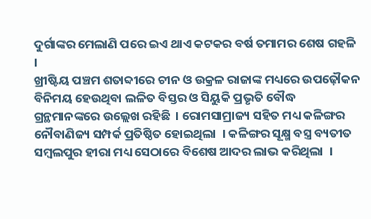ଦୁର୍ଗାଙ୍କର ମେଲାଣି ପରେ ଇଏ ଥାଏ କଟକର ବର୍ଷ ତମାମର ଶେଷ ଗହଳି  ।
ଖ୍ରୀଷ୍ଟିୟ ପଞ୍ଚମ ଶତାବ୍ଦୀରେ ଚୀନ ଓ ଉକ୍ରଳ ରାଜାଙ୍କ ମଧ୍ୟରେ ଉପଢ଼ୌକନ ବିନିମୟ ହେଉଥିବା ଲଳିତ ବିସ୍ତର ଓ ସିୟୁକି ପ୍ରଭୃତି ବୌଦ୍ଧ ଗ୍ରନ୍ଥମାନଙ୍କରେ ଉଲ୍ଲେଖ ରହିଛି  । ରୋମସାମ୍ରାଜ୍ୟ ସହିତ ମଧ୍ୟ କଳିଙ୍ଗର ନୌବାଣିଜ୍ୟ ସମ୍ପର୍କ ପ୍ରତିଷ୍ଠିତ ହୋଇଥିଲା  । କଳିଙ୍ଗର ସୂକ୍ଷ୍ମ ବସ୍ତ୍ର ବ୍ୟତୀତ ସମ୍ବଲପୁର ହୀରା ମଧ୍ୟ ସେଠାରେ ବିଶେଷ ଆଦର ଲାଭ କରିଥିଲା  ।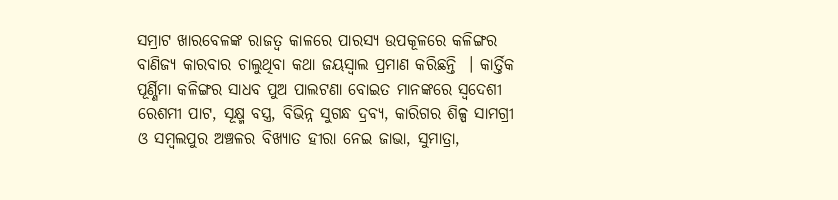ସମ୍ରାଟ ଖାରବେଳଙ୍କ ରାଜତ୍ୱ କାଳରେ ପାରସ୍ୟ ଉପକୂଳରେ କଳିଙ୍ଗର ବାଣିଜ୍ୟ କାରବାର ଚାଲୁଥିବା କଥା ଜୟସ୍ୱାଲ ପ୍ରମାଣ କରିଛନ୍ତି  । କାର୍ତ୍ତିକ ପୂର୍ଣ୍ଣିମା କଳିଙ୍ଗର ସାଧବ ପୁଅ ପାଲଟଣା ବୋଇତ ମାନଙ୍କରେ ସ୍ୱଦେଶୀ ରେଶମୀ ପାଟ, ସୂକ୍ଷ୍ମ ବସ୍ତ୍ର, ବିଭିନ୍ନ ସୁଗନ୍ଧ ଦ୍ରବ୍ୟ, କାରିଗର ଶିଳ୍ପ ସାମଗ୍ରୀ ଓ ସମ୍ବଲପୁର ଅଞ୍ଚଳର ବିଖ୍ୟାତ ହୀରା ନେଇ ଜାଭା, ସୁମାତ୍ରା,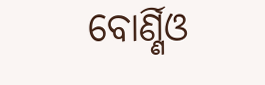ବୋର୍ଣ୍ଣିଓ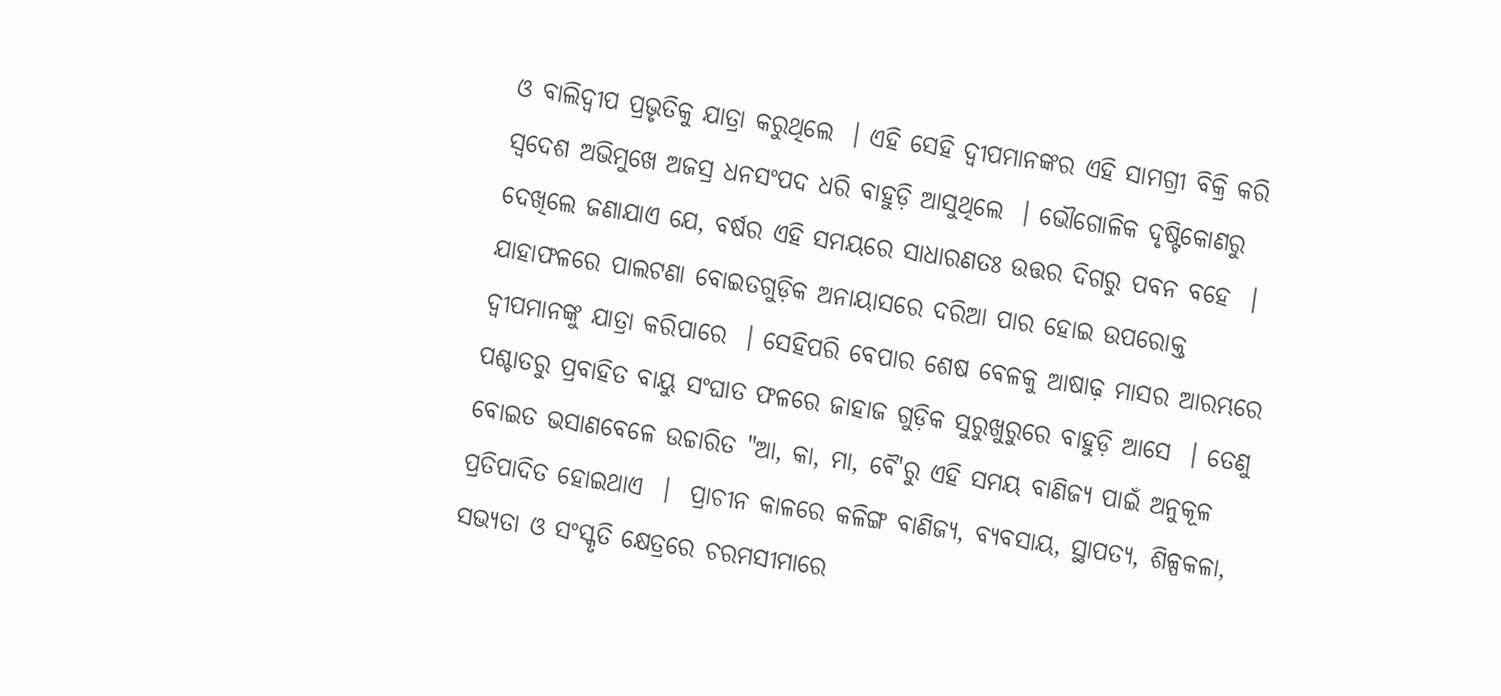ଓ ବାଲିଦ୍ୱୀପ ପ୍ରଭୃତିକୁ ଯାତ୍ରା କରୁଥିଲେ  । ଏହି ସେହି ଦ୍ୱୀପମାନଙ୍କର ଏହି ସାମଗ୍ରୀ ବିକ୍ରି କରି ସ୍ୱଦେଶ ଅଭିମୁଖେ ଅଜସ୍ର ଧନସଂପଦ ଧରି ବାହୁଡ଼ି ଆସୁଥିଲେ  । ଭୌଗୋଳିକ ଦୃଷ୍ଟିକୋଣରୁ ଦେଖିଲେ ଜଣାଯାଏ ଯେ, ବର୍ଷର ଏହି ସମୟରେ ସାଧାରଣତଃ ଉତ୍ତର ଦିଗରୁ ପବନ ବହେ  । ଯାହାଫଳରେ ପାଲଟଣା ବୋଇତଗୁଡ଼ିକ ଅନାୟାସରେ ଦରିଆ ପାର ହୋଇ ଉପରୋକ୍ତ ଦ୍ୱୀପମାନଙ୍କୁ ଯାତ୍ରା କରିପାରେ  । ସେହିପରି ବେପାର ଶେଷ ବେଳକୁ ଆଷାଢ଼ ମାସର ଆରମ୍ଭରେ ପଶ୍ଚାତରୁ ପ୍ରବାହିତ ବାୟୁ ସଂଘାତ ଫଳରେ ଜାହାଜ ଗୁଡ଼ିକ ସୁରୁଖୁରୁରେ ବାହୁଡ଼ି ଆସେ  । ତେଣୁ ବୋଇତ ଭସାଣବେଳେ ଉଚ୍ଚାରିତ "ଆ, କା, ମା, ବୈ'ରୁ ଏହି ସମୟ ବାଣିଜ୍ୟ ପାଇଁ ଅନୁକୂଳ ପ୍ରତିପାଦିତ ହୋଇଥାଏ  ।  ପ୍ରାଚୀନ କାଳରେ କଳିଙ୍ଗ ବାଣିଜ୍ୟ, ବ୍ୟବସାୟ, ସ୍ଥାପତ୍ୟ, ଶିଳ୍ପକଳା, ସଭ୍ୟତା ଓ ସଂସ୍କୃତି କ୍ଷେତ୍ରରେ ଚରମସୀମାରେ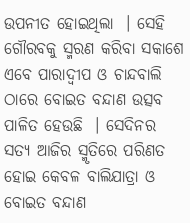ଉପନୀତ ହୋଇଥିଲା  । ସେହି ଗୌରବକୁ ସ୍ମରଣ କରିବା ସକାଶେ ଏବେ ପାରାଦ୍ୱୀପ ଓ ଚାନ୍ଦବାଲି ଠାରେ ବୋଇତ ବନ୍ଦାଣ ଉତ୍ସବ ପାଳିତ ହେଉଛି  । ସେଦିନର ସତ୍ୟ ଆଜିର ସ୍ମୃତିରେ ପରିଣତ ହୋଇ କେବଳ ବାଲିଯାତ୍ରା ଓ ବୋଇତ ବନ୍ଦାଣ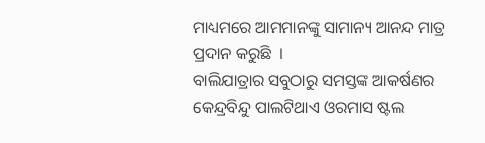ମାଧ୍ୟମରେ ଆମମାନଙ୍କୁ ସାମାନ୍ୟ ଆନନ୍ଦ ମାତ୍ର ପ୍ରଦାନ କରୁଛି  ।
ବାଲିଯାତ୍ରାର ସବୁଠାରୁ ସମସ୍ତଙ୍କ ଆକର୍ଷଣର କେନ୍ଦ୍ରବିନ୍ଦୁ ପାଲଟିଥାଏ ଓରମାସ ଷ୍ଟଲ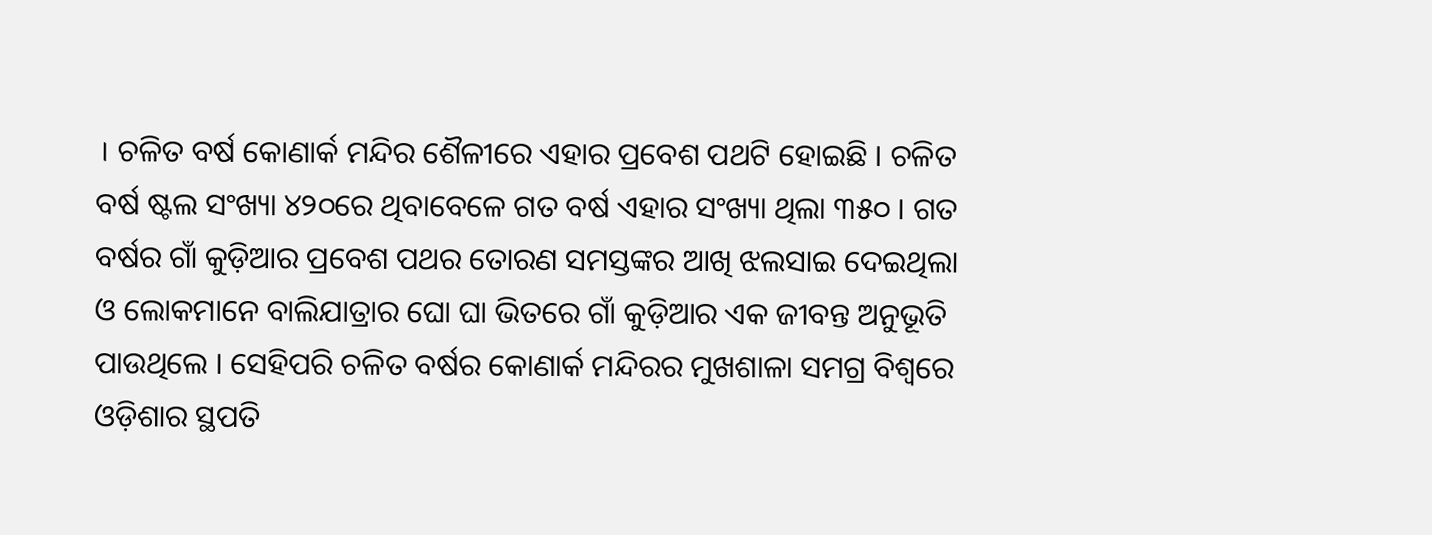। ଚଳିତ ବର୍ଷ କୋଣାର୍କ ମନ୍ଦିର ଶୈଳୀରେ ଏହାର ପ୍ରବେଶ ପଥଟି ହୋଇଛି । ଚଳିତ ବର୍ଷ ଷ୍ଟଲ ସଂଖ୍ୟା ୪୨୦ରେ ଥିବାବେଳେ ଗତ ବର୍ଷ ଏହାର ସଂଖ୍ୟା ଥିଲା ୩୫୦ । ଗତ ବର୍ଷର ଗାଁ କୁଡ଼ିଆର ପ୍ରବେଶ ପଥର ତୋରଣ ସମସ୍ତଙ୍କର ଆଖି ଝଲସାଇ ଦେଇଥିଲା ଓ ଲୋକମାନେ ବାଲିଯାତ୍ରାର ଘୋ ଘା ଭିତରେ ଗାଁ କୁଡ଼ିଆର ଏକ ଜୀବନ୍ତ ଅନୁଭୂତି ପାଉଥିଲେ । ସେହିପରି ଚଳିତ ବର୍ଷର କୋଣାର୍କ ମନ୍ଦିରର ମୁଖଶାଳା ସମଗ୍ର ବିଶ୍ୱରେ ଓଡ଼ିଶାର ସ୍ଥପତି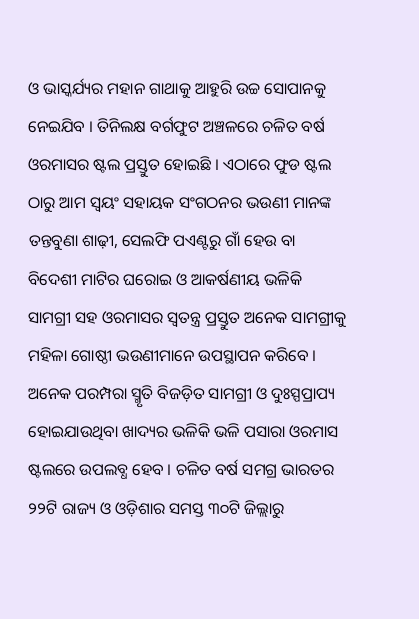ଓ ଭାସ୍କର୍ଯ୍ୟର ମହାନ ଗାଥାକୁ ଆହୁରି ଉଚ୍ଚ ସୋପାନକୁ ନେଇଯିବ । ତିନିଲକ୍ଷ ବର୍ଗଫୁଟ ଅଞ୍ଚଳରେ ଚଳିତ ବର୍ଷ ଓରମାସର ଷ୍ଟଲ ପ୍ରସ୍ତୁତ ହୋଇଛି । ଏଠାରେ ଫୁଡ ଷ୍ଟଲ ଠାରୁ ଆମ ସ୍ୱୟଂ ସହାୟକ ସଂଗଠନର ଭଉଣୀ ମାନଙ୍କ ତନ୍ତବୁଣା ଶାଢ଼ୀ, ସେଲଫି ପଏଣ୍ଟରୁ ଗାଁ ହେଉ ବା ବିଦେଶୀ ମାଟିର ଘରୋଇ ଓ ଆକର୍ଷଣୀୟ ଭଳିକି ସାମଗ୍ରୀ ସହ ଓରମାସର ସ୍ୱତନ୍ତ୍ର ପ୍ରସ୍ତୁତ ଅନେକ ସାମଗ୍ରୀକୁ ମହିଳା ଗୋଷ୍ଠୀ ଭଉଣୀମାନେ ଉପସ୍ଥାପନ କରିବେ । ଅନେକ ପରମ୍ପରା ସ୍ମୃତି ବିଜଡ଼ିତ ସାମଗ୍ରୀ ଓ ଦୁଃସ୍ପପ୍ରାପ୍ୟ ହୋଇଯାଉଥିବା ଖାଦ୍ୟର ଭଳିକି ଭଳି ପସାରା ଓରମାସ ଷ୍ଟଲରେ ଉପଲବ୍ଧ ହେବ । ଚଳିତ ବର୍ଷ ସମଗ୍ର ଭାରତର ୨୨ଟି ରାଜ୍ୟ ଓ ଓଡ଼ିଶାର ସମସ୍ତ ୩୦ଟି ଜିଲ୍ଲାରୁ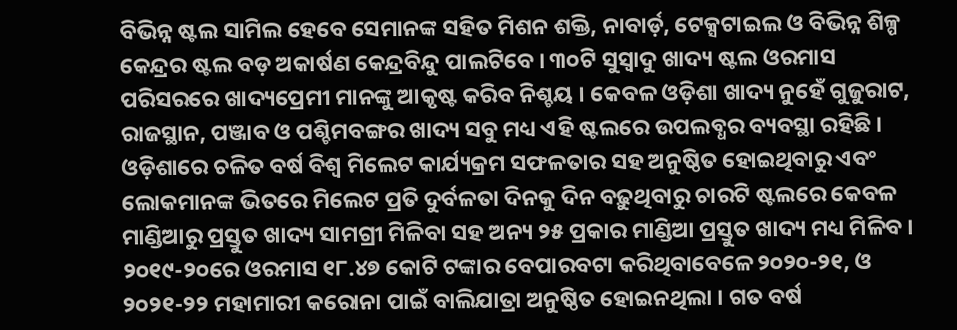ବିଭିନ୍ନ ଷ୍ଟଲ ସାମିଲ ହେବେ ସେମାନଙ୍କ ସହିତ ମିଶନ ଶକ୍ତି, ନାବାର୍ଡ଼, ଟେକ୍ସଟାଇଲ ଓ ବିଭିନ୍ନ ଶିଳ୍ପ କେନ୍ଦ୍ରର ଷ୍ଟଲ ବଡ଼ ଅକାର୍ଷଣ କେନ୍ଦ୍ରବିନ୍ଦୁ ପାଲଟିବେ । ୩୦ଟି ସୁସ୍ୱାଦୁ ଖାଦ୍ୟ ଷ୍ଟଲ ଓରମାସ ପରିସରରେ ଖାଦ୍ୟପ୍ରେମୀ ମାନଙ୍କୁ ଆକୃଷ୍ଟ କରିବ ନିଶ୍ଚୟ । କେବଳ ଓଡ଼ିଶା ଖାଦ୍ୟ ନୁହେଁ ଗୁଜୁରାଟ, ରାଜସ୍ଥାନ, ପଞ୍ଜାବ ଓ ପଶ୍ଚିମବଙ୍ଗର ଖାଦ୍ୟ ସବୁ ମଧ୍ୟ ଏହି ଷ୍ଟଲରେ ଉପଲବ୍ଧର ବ୍ୟବସ୍ଥା ରହିଛି । ଓଡ଼ିଶାରେ ଚଳିତ ବର୍ଷ ବିଶ୍ୱ ମିଲେଟ କାର୍ଯ୍ୟକ୍ରମ ସଫଳତାର ସହ ଅନୁଷ୍ଠିତ ହୋଇଥିବାରୁ ଏବଂ ଲୋକମାନଙ୍କ ଭିତରେ ମିଲେଟ ପ୍ରତି ଦୁର୍ବଳତା ଦିନକୁ ଦିନ ବଢ଼ୁଥିବାରୁ ଚାରଟି ଷ୍ଟଲରେ କେବଳ ମାଣ୍ଡିଆରୁ ପ୍ରସ୍ତୁତ ଖାଦ୍ୟ ସାମଗ୍ରୀ ମିଳିବା ସହ ଅନ୍ୟ ୨୫ ପ୍ରକାର ମାଣ୍ଡିଆ ପ୍ରସ୍ତୁତ ଖାଦ୍ୟ ମଧ୍ୟ ମିଳିବ । ୨୦୧୯-୨୦ରେ ଓରମାସ ୧୮.୪୭ କୋଟି ଟଙ୍କାର ବେପାରବଟା କରିଥିବାବେଳେ ୨୦୨୦-୨୧, ଓ ୨୦୨୧-୨୨ ମହାମାରୀ କରୋନା ପାଇଁ ବାଲିଯାତ୍ରା ଅନୁଷ୍ଠିତ ହୋଇନଥିଲା । ଗତ ବର୍ଷ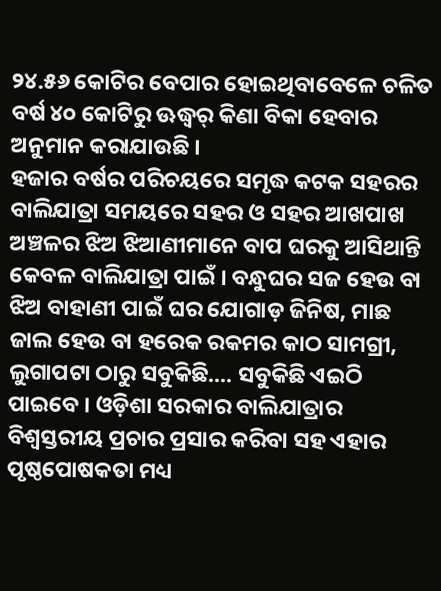୨୪.୫୬ କୋଟିର ବେପାର ହୋଇଥିବାବେଳେ ଚଳିତ ବର୍ଷ ୪୦ କୋଟିରୁ ଊଦ୍ଧ୍ୱର୍ କିଣା ବିକା ହେବାର ଅନୁମାନ କରାଯାଉଛି ।
ହଜାର ବର୍ଷର ପରିଚୟରେ ସମୃଦ୍ଧ କଟକ ସହରର ବାଲିଯାତ୍ରା ସମୟରେ ସହର ଓ ସହର ଆଖପାଖ ଅଞ୍ଚଳର ଝିଅ ଝିଆଣୀମାନେ ବାପ ଘରକୁ ଆସିଥାନ୍ତି କେବଳ ବାଲିଯାତ୍ରା ପାଇଁ । ବନ୍ଧୁଘର ସଜ ହେଉ ବା ଝିଅ ବାହାଣୀ ପାଇଁ ଘର ଯୋଗାଡ଼ ଜିନିଷ, ମାଛ ଜାଲ ହେଉ ବା ହରେକ ରକମର କାଠ ସାମଗ୍ରୀ, ଲୁଗାପଟା ଠାରୁ ସବୁକିଛି.... ସବୁକିଛି ଏଇଠି ପାଇବେ । ଓଡ଼ିଶା ସରକାର ବାଲିଯାତ୍ରାର ବିଶ୍ୱସ୍ତରୀୟ ପ୍ରଚାର ପ୍ରସାର କରିବା ସହ ଏହାର ପୃଷ୍ଠପୋଷକତା ମଧ୍ୟ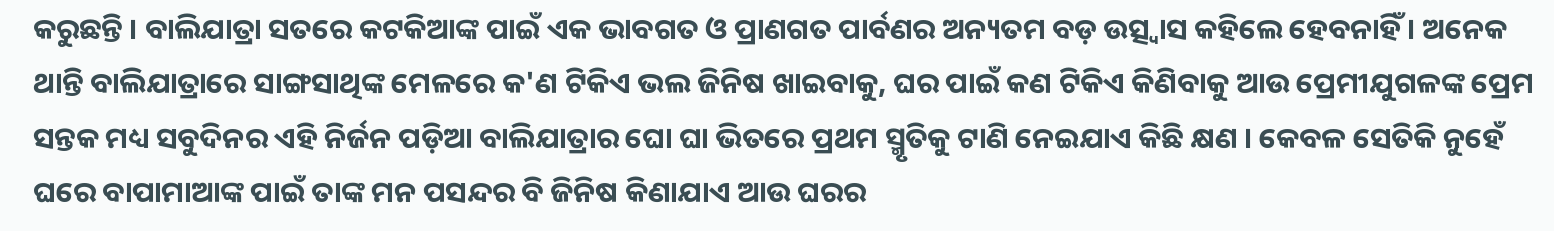କରୁଛନ୍ତି । ବାଲିଯାତ୍ରା ସତରେ କଟକିଆଙ୍କ ପାଇଁ ଏକ ଭାବଗତ ଓ ପ୍ରାଣଗତ ପାର୍ବଣର ଅନ୍ୟତମ ବଡ଼ ଉତ୍ସ୍ୱାସ କହିଲେ ହେବନାହିଁ । ଅନେକ ଥାନ୍ତି ବାଲିଯାତ୍ରାରେ ସାଙ୍ଗସାଥିଙ୍କ ମେଳରେ କ'ଣ ଟିକିଏ ଭଲ ଜିନିଷ ଖାଇବାକୁ, ଘର ପାଇଁ କଣ ଟିକିଏ କିଣିବାକୁ ଆଉ ପ୍ରେମୀଯୁଗଳଙ୍କ ପ୍ରେମ ସନ୍ତକ ମଧ୍ୟ ସବୁଦିନର ଏହି ନିର୍ଜନ ପଡ଼ିଆ ବାଲିଯାତ୍ରାର ଘୋ ଘା ଭିତରେ ପ୍ରଥମ ସ୍ମୃତିକୁ ଟାଣି ନେଇଯାଏ କିଛି କ୍ଷଣ । କେବଳ ସେତିକି ନୁହେଁ ଘରେ ବାପାମାଆଙ୍କ ପାଇଁ ତାଙ୍କ ମନ ପସନ୍ଦର ବି ଜିନିଷ କିଣାଯାଏ ଆଉ ଘରର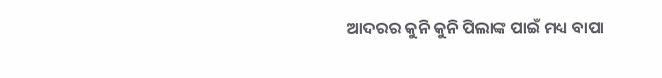ଆଦରର କୁନି କୁନି ପିଲାଙ୍କ ପାଇଁ ମଧ୍ୟ ବାପା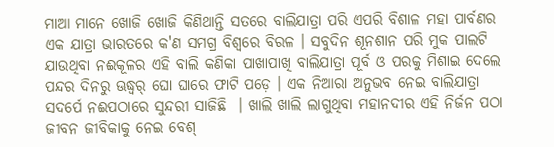ମାଆ ମାନେ ଖୋଜି ଖୋଜି କିଣିଥାନ୍ତି ସତରେ ବାଲିଯାତ୍ରା ପରି ଏପରି ବିଶାଳ ମହା ପାର୍ବଣର ଏକ ଯାତ୍ରା ଭାରତରେ କ'ଣ ସମଗ୍ର ବିଶ୍ୱରେ ବିରଳ । ସବୁଦିନ ଶୂନଶାନ ପରି ମୁକ ପାଲଟି ଯାଉଥିବା ନଈକୂଳର ଏହି ବାଲି କଣିକା ପାଖାପାଖି ବାଲିଯାତ୍ରା ପୂର୍ବ ଓ ପରକୁ ମିଶାଇ ଦେଲେ ପନ୍ଦର ଦିନରୁ ଊଦ୍ଧ୍ୱର୍ ଘୋ ଘାରେ ଫାଟି ପଡ଼େ । ଏକ ନିଆରା ଅନୁଭବ ନେଇ ବାଲିଯାତ୍ରା ସଦର୍ପେ ନଈପଠାରେ ସୁନ୍ଦରୀ ସାଜିଛି  । ଖାଲି ଖାଲି ଲାଗୁଥିବା ମହାନଦୀର ଏହି ନିର୍ଜନ ପଠା ଜୀବନ ଜୀବିକାକୁ ନେଇ ବେଶ୍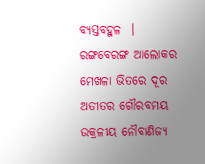ବ୍ୟସ୍ତବହୁଳ  । ରଙ୍ଗବେରଙ୍ଗ ଆଲୋକର ମେଖଳା ଭିତରେ ଦୂର ଅତୀତର ଗୌରବମୟ ଉକ୍ରଳୀୟ ନୌବାଣିଜ୍ୟ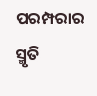ପରମ୍ପରାର ସ୍ମୃତି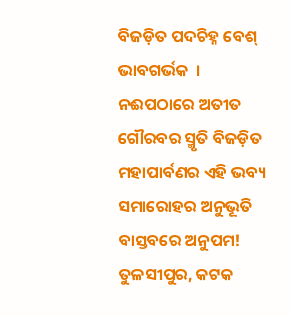ବିଜଡ଼ିତ ପଦଚିହ୍ନ ବେଶ୍ ଭାବଗର୍ଭକ  । ନଈପଠାରେ ଅତୀତ ଗୌରବର ସ୍ମୃତି ବିଜଡ଼ିତ  ମହାପାର୍ବଣର ଏହି ଭବ୍ୟ ସମାରୋହର ଅନୁଭୂତି ବାସ୍ତବରେ ଅନୁପମ!
ତୁଳସୀପୁର, କଟକ